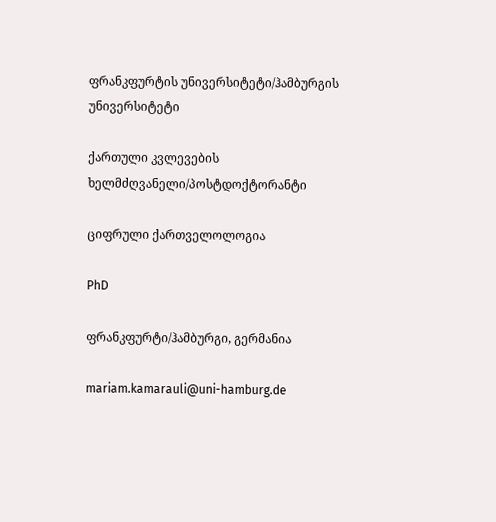ფრანკფურტის უნივერსიტეტი/ჰამბურგის უნივერსიტეტი

ქართული კვლევების ხელმძღვანელი/პოსტდოქტორანტი

ციფრული ქართველოლოგია

PhD

ფრანკფურტი/ჰამბურგი, გერმანია

mariam.kamarauli@uni-hamburg.de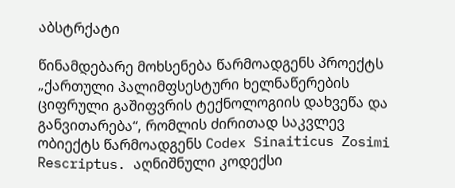აბსტრქატი

წინამდებარე მოხსენება წარმოადგენს პროექტს „ქართული პალიმფსესტური ხელნაწერების ციფრული გაშიფვრის ტექნოლოგიის დახვეწა და განვითარება“, რომლის ძირითად საკვლევ ობიექტს წარმოადგენს Codex Sinaiticus Zosimi Rescriptus. აღნიშნული კოდექსი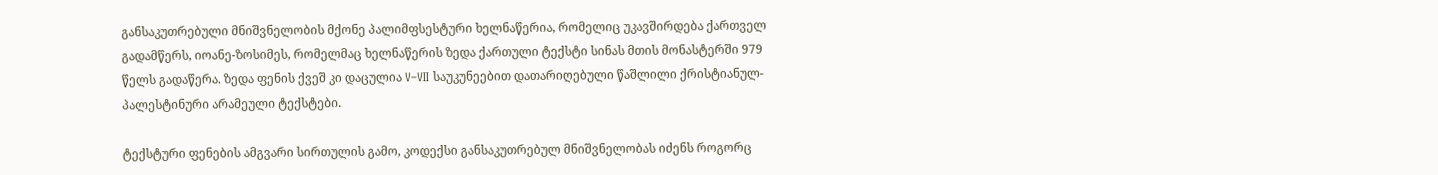განსაკუთრებული მნიშვნელობის მქონე პალიმფსესტური ხელნაწერია, რომელიც უკავშირდება ქართველ გადამწერს, იოანე-ზოსიმეს, რომელმაც ხელნაწერის ზედა ქართული ტექსტი სინას მთის მონასტერში 979 წელს გადაწერა. ზედა ფენის ქვეშ კი დაცულია V–VII საუკუნეებით დათარიღებული წაშლილი ქრისტიანულ-პალესტინური არამეული ტექსტები.

ტექსტური ფენების ამგვარი სირთულის გამო, კოდექსი განსაკუთრებულ მნიშვნელობას იძენს როგორც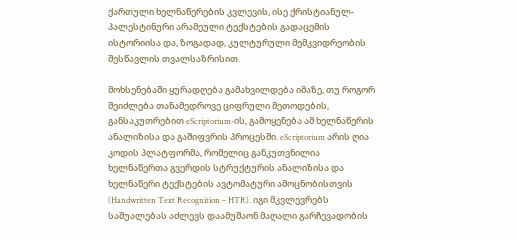ქართული ხელნაწერების კვლევის, ისე ქრისტიანულ-პალესტინური არამეული ტექსტების გადაცემის ისტორიისა და, ზოგადად, კულტურული მემკვიდრეობის შესწავლის თვალსაზრისით.

მოხსენებაში ყურადღება გამახვილდება იმაზე, თუ როგორ შეიძლება თანამედროვე ციფრული მეთოდების, განსაკუთრებით eScriptorium-ის, გამოყენება ამ ხელნაწერის ანალიზისა და გაშიფვრის პროცესში. eScriptorium არის ღია კოდის პლატფორმა, რომელიც განკუთვნილია ხელნაწერთა გვერდის სტრუქტურის ანალიზისა და ხელნაწერი ტექსტების ავტომატური ამოცნობისთვის (Handwritten Text Recognition – HTR). იგი მკვლევრებს საშუალებას აძლევს დაამუშაონ მაღალი გარჩევადობის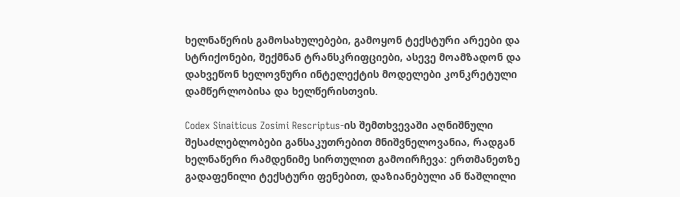ხელნაწერის გამოსახულებები, გამოყონ ტექსტური არეები და სტრიქონები, შექმნან ტრანსკრიფციები, ასევე მოამზადონ და დახვეწონ ხელოვნური ინტელექტის მოდელები კონკრეტული დამწერლობისა და ხელწერისთვის.

Codex Sinaiticus Zosimi Rescriptus-ის შემთხვევაში აღნიშნული შესაძლებლობები განსაკუთრებით მნიშვნელოვანია, რადგან ხელნაწერი რამდენიმე სირთულით გამოირჩევა: ერთმანეთზე გადაფენილი ტექსტური ფენებით, დაზიანებული ან წაშლილი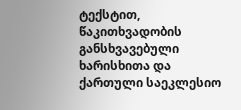ტექსტით, წაკითხვადობის განსხვავებული ხარისხითა და ქართული საეკლესიო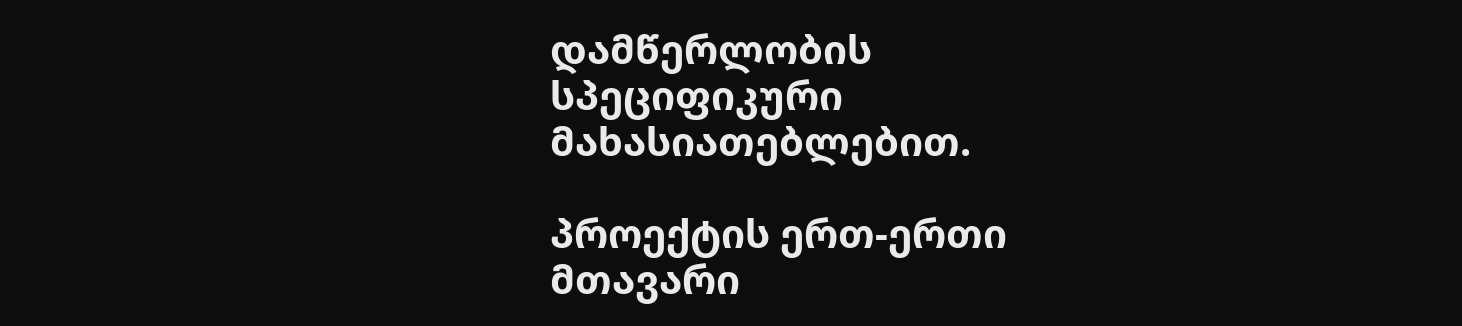დამწერლობის სპეციფიკური მახასიათებლებით.

პროექტის ერთ-ერთი მთავარი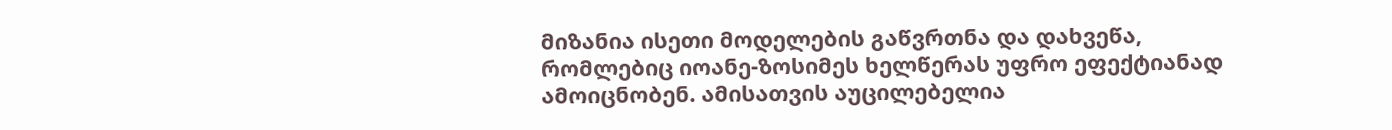მიზანია ისეთი მოდელების გაწვრთნა და დახვეწა, რომლებიც იოანე-ზოსიმეს ხელწერას უფრო ეფექტიანად ამოიცნობენ. ამისათვის აუცილებელია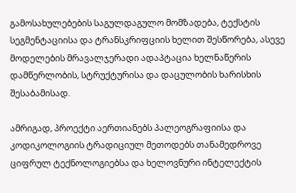გამოსახულებების საგულდაგულო მომზადება, ტექსტის სეგმენტაციისა და ტრანსკრიფციის ხელით შესწორება, ასევე მოდელების მრავალჯერადი ადაპტაცია ხელნაწერის დამწერლობის, სტრუქტურისა და დაცულობის ხარისხის შესაბამისად.

ამრიგად, პროექტი აერთიანებს პალეოგრაფიისა და კოდიკოლოგიის ტრადიციულ მეთოდებს თანამედროვე ციფრულ ტექნოლოგიებსა და ხელოვნური ინტელექტის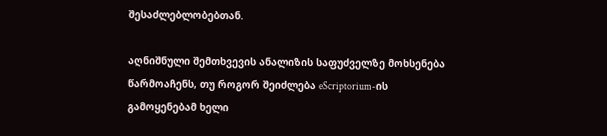შესაძლებლობებთან.

აღნიშნული შემთხვევის ანალიზის საფუძველზე მოხსენება წარმოაჩენს, თუ როგორ შეიძლება eScriptorium-ის გამოყენებამ ხელი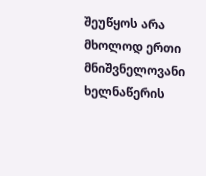შეუწყოს არა მხოლოდ ერთი მნიშვნელოვანი ხელნაწერის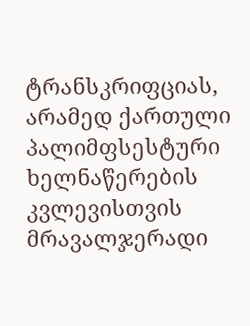ტრანსკრიფციას, არამედ ქართული პალიმფსესტური ხელნაწერების კვლევისთვის მრავალჯერადი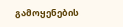გამოყენების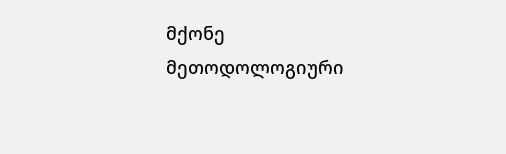მქონე მეთოდოლოგიური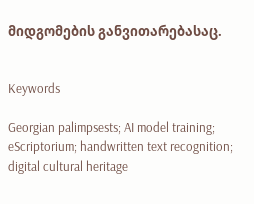მიდგომების განვითარებასაც.


Keywords

Georgian palimpsests; AI model training; eScriptorium; handwritten text recognition; digital cultural heritage